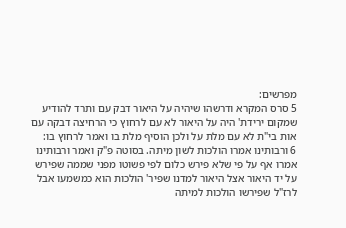מפרשים:
5 סרס המקרא ודרשהו שיהיה על היאור דבק עם ותרד להודיע שמקום ירידת' היה על היאור לא עם לרחוץ כי הרחיצה דבקה עם אות בי"ת לא עם מלת על ולכן הוסיף מלת בו ואמר לרחוץ בו:
6 ורבותינו אמרו הולכות לשון מיתה. בסוטה פ"ק ואמר ורבותינו אמרו אף על פי שלא פירש כלום לפי פשוטו מפני שממה שפירש על יד היאור אצל היאור למדנו שפיר' הולכות הוא כמשמעו אבל לרז"ל שפירשו הולכות למיתה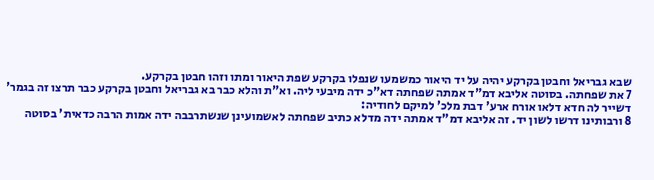שבא גבריאל וחבטן בקרקע יהיה על יד היאור כמשמעו שנפלו בקרקע שפת היאור ומתו וזהו חבטן בקרקע.
7 את שפחתה. בסוטה אליבא דמ"ד אמתה שפחתה דא"כ ידה מיבעי ליה. וא"ת והלא כבר בא גבריאל וחבטן בקרקע כבר תרצו זה בגמר' דשייר לה חדא דלאו אורח ארע' דבת מלכ' למיקם לחודיה:
8 ורבותינו דרשו לשון יד. זה אליבא דמ"ד אמתה ידה מדלא כתיב שפחתה לאשמועינן שנשתרבבה ידה אמות הרבה כדאית' בסוטה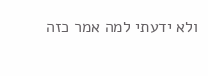ולא ידעתי למה אמר כזה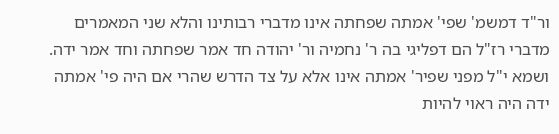ור"ד דמשמ' שפי' אמתה שפחתה אינו מדברי רבותינו והלא שני המאמרים מדברי רז"ל הם דפליגי בה ר' נחמיה ור' יהודה חד אמר שפחתה וחד אמר ידה. ושמא י"ל מפני שפיר' אמתה אינו אלא על צד הדרש שהרי אם היה פי' אמתה ידה היה ראוי להיות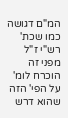המ"ם דגושה כמו שכת' רש"י ז"ל מפני זה הוכרח לומ' על הפי' הזה שהוא דרש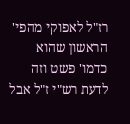רז"ל לאפוקי מהפי' הראשון שהוא כדמו' פשט וזה לדעת רש"י ז"ל אבל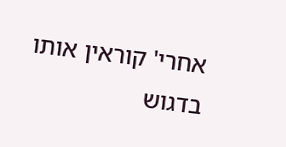אחרי' קוראין אותו בדגוש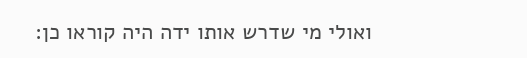ואולי מי שדרש אותו ידה היה קוראו כן: